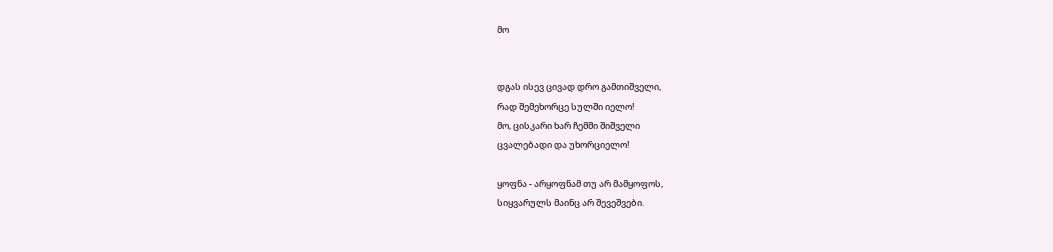მო


დგას ისევ ცივად დრო გამთიშველი,
რად შემეხორცე სულში იელო!
მო, ცისკარი ხარ ჩემში შიშველი
ცვალებადი და უხორციელო!

ყოფნა - არყოფნამ თუ არ მამყოფოს,
სიყვარულს მაინც არ შევეშვები.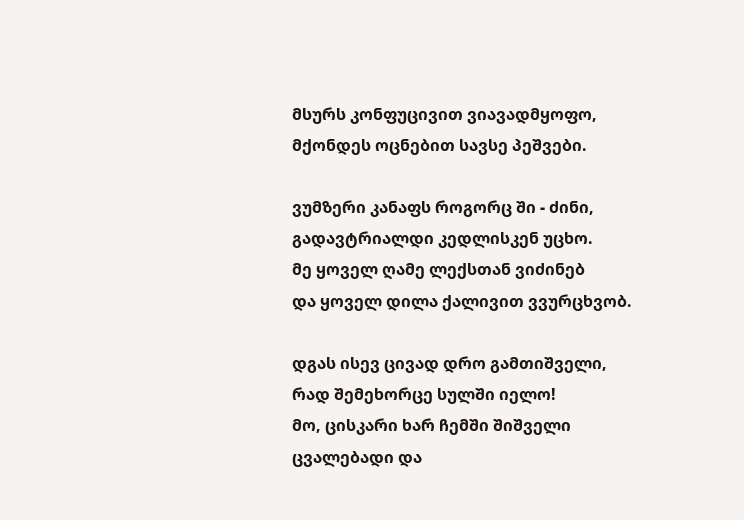მსურს კონფუცივით ვიავადმყოფო,
მქონდეს ოცნებით სავსე პეშვები.

ვუმზერი კანაფს როგორც ში - ძინი,
გადავტრიალდი კედლისკენ უცხო.
მე ყოველ ღამე ლექსთან ვიძინებ
და ყოველ დილა ქალივით ვვურცხვობ.

დგას ისევ ცივად დრო გამთიშველი,
რად შემეხორცე სულში იელო!
მო, ცისკარი ხარ ჩემში შიშველი
ცვალებადი და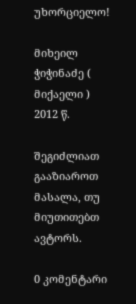უხორციელო!

მიხეილ ჭიჭინაძე ( მიქაელი )
2012 წ.

შეგიძლიათ გააზიაროთ მასალა, თუ მიუთითებთ ავტორს.

0 კომენტარი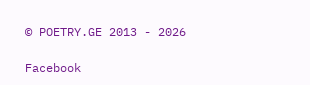© POETRY.GE 2013 - 2026

Facebook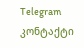Telegram კონტაქტი